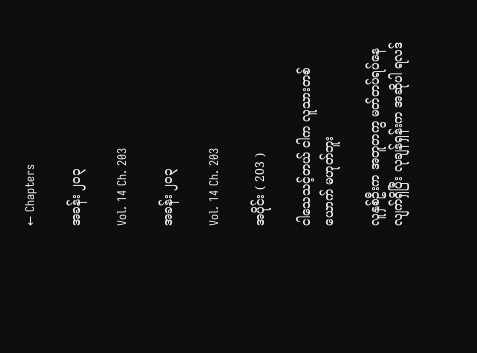← Chapters

အခန်း ၂၀၃

Vol. 14 Ch. 203

အခန်း ၂၀၃

Vol. 14 Ch. 203

အပိုင်း ( 203 )

ငါသေသင့်တယ် ငါက လူသားတစ်ယောက် မဟုတ်ဘူး

လူနှစ်ဦးက အတူတကွ မတ်တပ်ရပ်နေလျက်ရှိပြီး လုချန်ရှန်းက အဆိုပါ ရလဒ်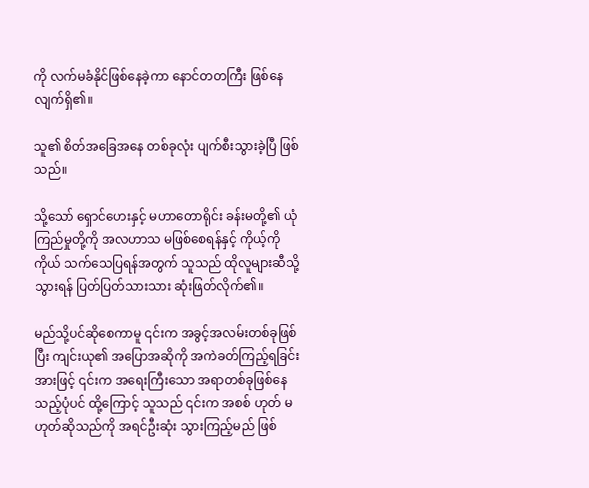ကို လက်မခံနိုင်ဖြစ်နေခဲ့ကာ နောင်တတကြီး ဖြစ်နေလျက်ရှိ၏။

သူ၏ စိတ်အခြေအနေ တစ်ခုလုံး ပျက်စီးသွားခဲ့ပြီ ဖြစ်သည်။

သို့သော် ရှောင်ဟေးနှင့် မဟာတောရိုင်း ခန်းမတို့၏ ယုံကြည်မှုတို့ကို အလဟာသ မဖြစ်စေရန်နှင့် ကိုယ့်ကိုကိုယ် သက်သေပြရန်အတွက် သူသည် ထိုလူများဆီသို့ သွားရန် ပြတ်ပြတ်သားသား ဆုံးဖြတ်လိုက်၏။

မည်သို့ပင်ဆိုစေကာမူ ၎င်းက အခွင့်အလမ်းတစ်ခုဖြစ်ပြီး ကျင်းယု၏ အပြောအဆိုကို အကဲခတ်ကြည့်ရခြင်းအားဖြင့် ၎င်းက အရေးကြီးသော အရာတစ်ခုဖြစ်နေသည့်ပုံပင် ထို့ကြောင့် သူသည် ၎င်းက အစစ် ဟုတ် မဟုတ်ဆိုသည်ကို အရင်ဦးဆုံး သွားကြည့်မည် ဖြစ်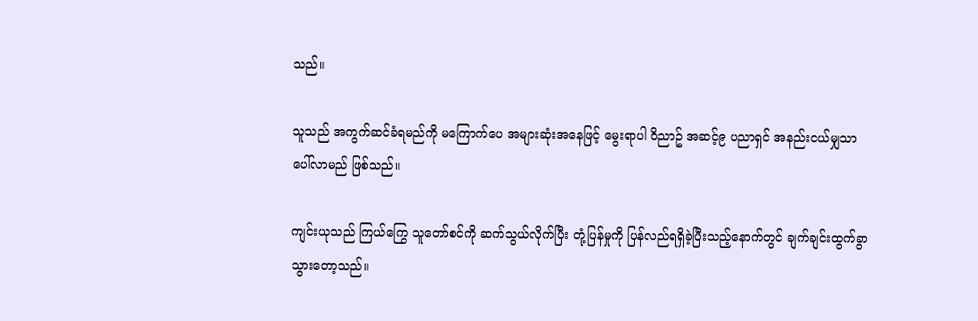သည်။

သူသည် အကွက်ဆင်ခံရမည်ကို မကြောက်ပေ အများဆုံးအနေဖြင့် မွေးရာပါ ဝိညာဥ် အဆင့်၉ ပညာရှင် အနည်းငယ်မျှသာ ပေါ်လာမည် ဖြစ်သည်။

ကျင်းယုသည် ကြယ်ကြွေ သူတော်စင်ကို ဆက်သွယ်လိုက်ပြီး တုံ့ပြန်မှုကို ပြန်လည်ရရှိခဲ့ပြီးသည့်နောက်တွင် ချက်ချင်းထွက်ခွာသွားတော့သည်။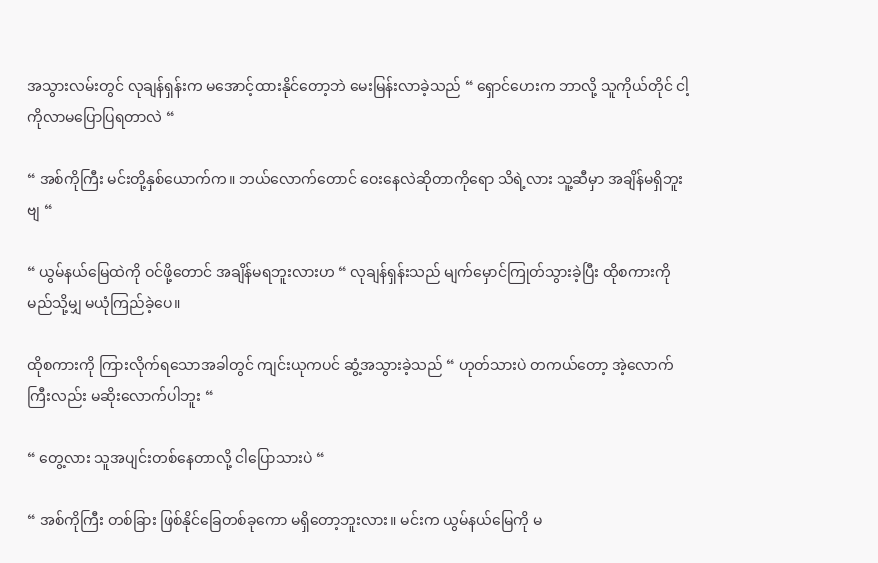အသွားလမ်းတွင် လုချန်ရှန်းက မအောင့်ထားနိုင်တော့ဘဲ မေးမြန်းလာခဲ့သည် “ ရှောင်ဟေးက ဘာလို့ သူကိုယ်တိုင် ငါ့ကိုလာမပြောပြရတာလဲ “

“ အစ်ကိုကြီး မင်းတို့နှစ်ယောက်က။ ဘယ်လောက်တောင် ဝေးနေလဲဆိုတာကိုရော သိရဲ့လား သူ့ဆီမှာ အချိန်မရှိဘူးဗျ “

“ ယွမ်နယ်မြေထဲကို ဝင်ဖို့တောင် အချိန်မရဘူးလားဟ “ လုချန်ရှန်းသည် မျက်မှောင်ကြုတ်သွားခဲ့ပြီး ထိုစကားကို မည်သို့မျှ မယုံကြည်ခဲ့ပေ။

ထိုစကားကို ကြားလိုက်ရသောအခါတွင် ကျင်းယုကပင် ဆွံ့အသွားခဲ့သည် “ ဟုတ်သားပဲ တကယ်တော့ အဲ့လောက်ကြီးလည်း မဆိုးလောက်ပါဘူး “

“ တွေ့လား သူအပျင်းတစ်နေတာလို့ ငါပြောသားပဲ “

“ အစ်ကိုကြီး တစ်ခြား ဖြစ်နိုင်ခြေတစ်ခုကော မရှိတော့ဘူးလား။ မင်းက ယွမ်နယ်မြေကို မ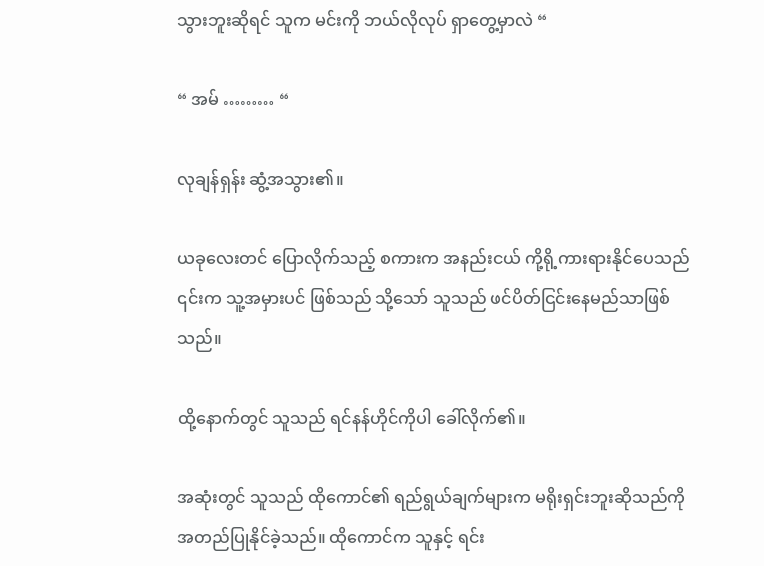သွားဘူးဆိုရင် သူက မင်းကို ဘယ်လိုလုပ် ရှာတွေ့မှာလဲ “

“ အမ် ……… “

လုချန်ရှန်း ဆွံ့အသွား၏။

ယခုလေးတင် ပြောလိုက်သည့် စကားက အနည်းငယ် ကို့ရို့ကားရားနိုင်ပေသည် ၎င်းက သူ့အမှားပင် ဖြစ်သည် သို့သော် သူသည် ဖင်ပိတ်ငြင်းနေမည်သာဖြစ်သည်။

ထို့နောက်တွင် သူသည် ရင်နန်ဟိုင်ကိုပါ ခေါ်လိုက်၏။

အဆုံးတွင် သူသည် ထိုကောင်၏ ရည်ရွယ်ချက်များက မရိုးရှင်းဘူးဆိုသည်ကို အတည်ပြုနိုင်ခဲ့သည်။ ထိုကောင်က သူနှင့် ရင်း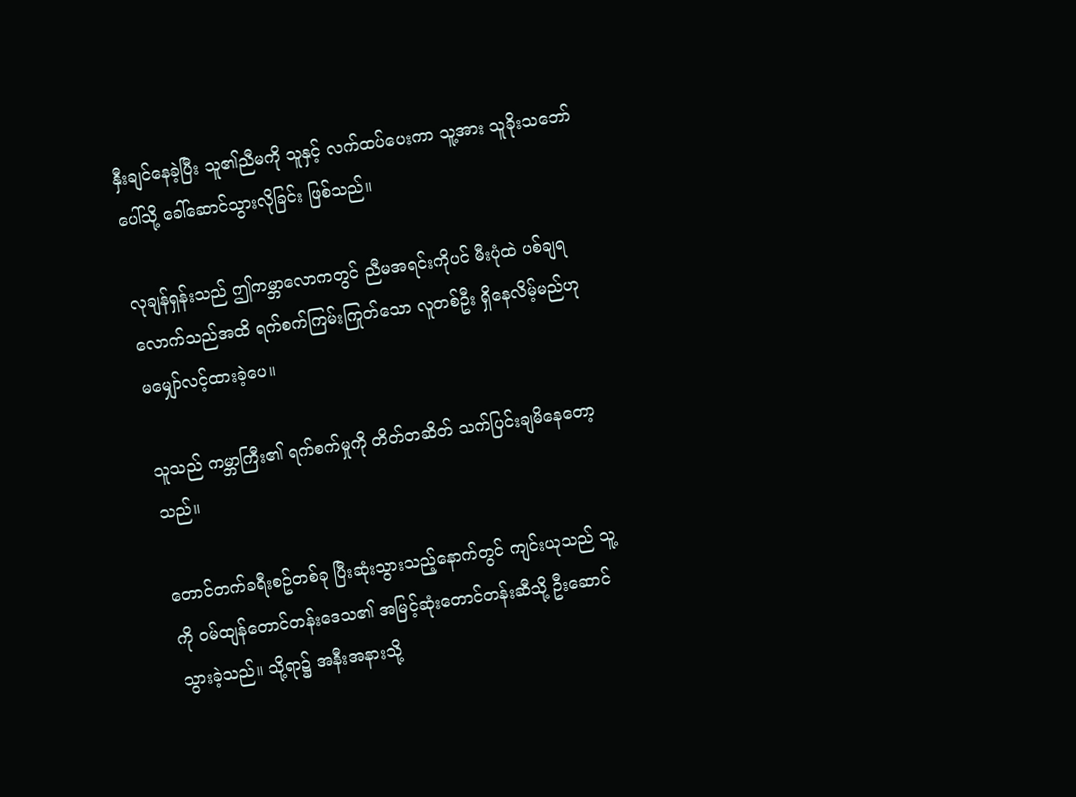နှီးချင်နေခဲ့ပြီး သူ၏ညီမကို သူနှင့် လက်ထပ်ပေးကာ သူ့အား သူခိုးသဘော်ပေါ်သို့ ခေါ်ဆောင်သွားလိုခြင်း ဖြစ်သည်။

လုချန်ရှန်းသည် ဤကမ္ဘာလောကတွင် ညီမအရင်းကိုပင် မီးပုံထဲ ပစ်ချရလောက်သည်အထိ ရက်စက်ကြမ်းကြုတ်သော လူတစ်ဦး ရှိနေလိမ့်မည်ဟု မမျှော်လင့်ထားခဲ့ပေ။

သူသည် ကမ္ဘာကြီး၏ ရက်စက်မှုကို တိတ်တဆိတ် သက်ပြင်းချမိနေတော့သည်။

တောင်တက်ခရီးစဥ်တစ်ခု ပြီးဆုံးသွားသည့်နောက်တွင် ကျင်းယုသည် သူ့ကို ဝမ်ထျန်တောင်တန်းဒေသ၏ အမြင့်ဆုံးတောင်တန်းဆီသို့ ဦးဆောင်သွားခဲ့သည်။ သို့ရာ၌ အနီးအနားသို့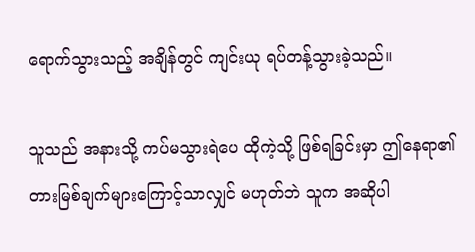ရောက်သွားသည့် အချိန်တွင် ကျင်းယု ရပ်တန့်သွားခဲ့သည်။

သူသည် အနားသို့ ကပ်မသွားရဲပေ ထိုကဲ့သို့ ဖြစ်ရခြင်းမှာ ဤနေရာ၏ တားမြစ်ချက်များကြောင့်သာလျှင် မဟုတ်ဘဲ သူက အဆိုပါ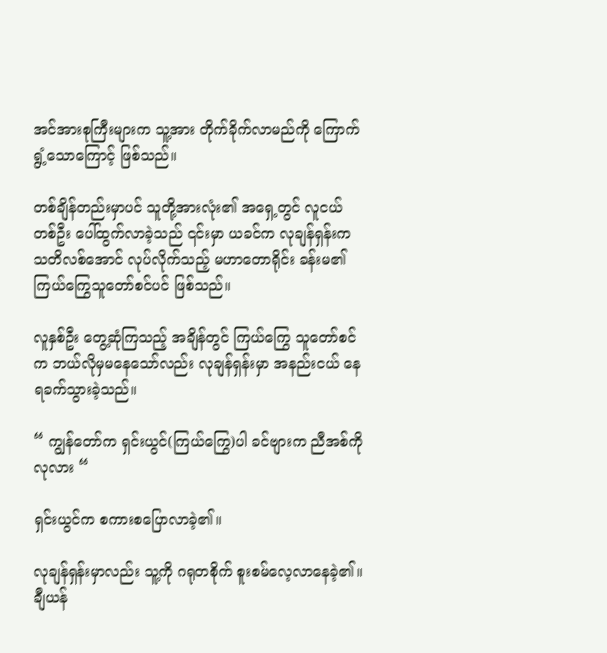အင်အားစုကြီးများက သူ့အား တိုက်ခိုက်လာမည်ကို ကြောက်ရွံ့သောကြောင့် ဖြစ်သည်။

တစ်ချိန်တည်းမှာပင် သူတို့အားလုံး၏ အရှေ့တွင် လူငယ်တစ်ဦး ပေါ်ထွက်လာခဲ့သည် ၎င်းမှာ ယခင်က လုချန်ရှန်းက သတိလစ်အောင် လုပ်လိုက်သည့် မဟာတောရိုင်း ခန်းမ၏ ကြယ်ကြွေသူတော်စင်ပင် ဖြစ်သည်။

လူနှစ်ဦး တွေ့ဆုံကြသည့် အချိန်တွင် ကြယ်ကြွေ သူတော်စင်က ဘယ်လိုမှမနေသော်လည်း လုချန်ရှန်းမှာ အနည်းငယ် နေရခက်သွားခဲ့သည်။

“ ကျွန်တော်က ရှင်းယွင်(ကြယ်ကြွေ)ပါ ခင်ဗျားက ညီအစ်ကိုလုလား “

ရှင်းယွင်က စကားစပြောလာခဲ့၏။

လုချန်ရှန်းမှာလည်း သူ့ကို ဂရုတစိုက် စူးစမ်လေ့လာနေခဲ့၏။ ချီယန်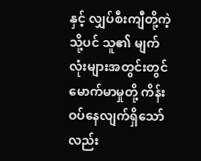နှင့် လျှပ်စီးကျီတို့ကဲ့သို့ပင် သူ၏ မျက်လုံးများအတွင်းတွင် မောက်မာမှုတို့ ကိန်းဝပ်နေလျက်ရှိသော်လည်း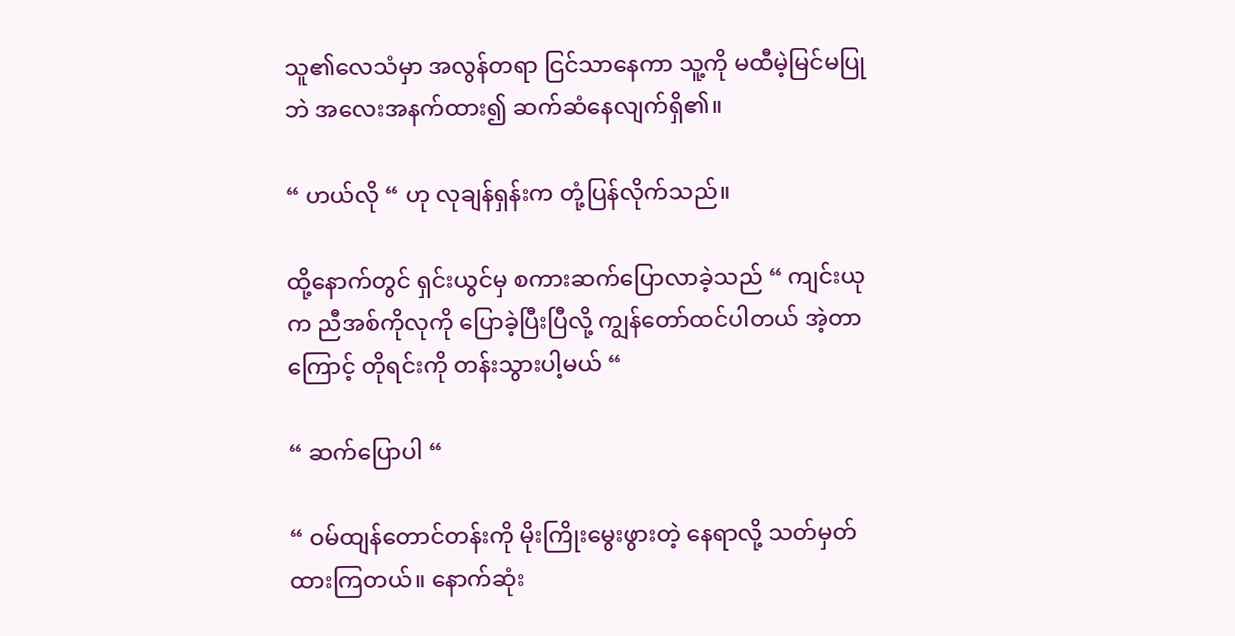သူ၏လေသံမှာ အလွန်တရာ ငြင်သာနေကာ သူ့ကို မထီမဲ့မြင်မပြုဘဲ အလေးအနက်ထား၍ ဆက်ဆံနေလျက်ရှိ၏။

“ ဟယ်လို “ ဟု လုချန်ရှန်းက တုံ့ပြန်လိုက်သည်။

ထို့နောက်တွင် ရှင်းယွင်မှ စကားဆက်ပြောလာခဲ့သည် “ ကျင်းယုက ညီအစ်ကိုလုကို ပြောခဲ့ပြီးပြီလို့ ကျွန်တော်ထင်ပါတယ် အဲ့တာကြောင့် တိုရင်းကို တန်းသွားပါ့မယ် “

“ ဆက်ပြောပါ “

“ ဝမ်ထျန်တောင်တန်းကို မိုးကြိုးမွေးဖွားတဲ့ နေရာလို့ သတ်မှတ်ထားကြတယ်။ နောက်ဆုံး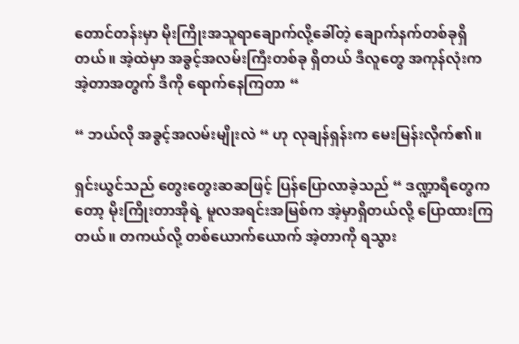တောင်တန်းမှာ မိုးကြိုးအသူရာချောက်လို့ခေါ်တဲ့ ချောက်နက်တစ်ခုရှိတယ်။ အဲ့ထဲမှာ အခွင့်အလမ်းကြီးတစ်ခု ရှိတယ် ဒီလူတွေ အကုန်လုံးက အဲ့တာအတွက် ဒီကို ရောက်နေကြတာ “

“ ဘယ်လို အခွင့်အလမ်းမျိုးလဲ “ ဟု လုချန်ရှန်းက မေးမြန်းလိုက်၏။

ရှင်းယွင်သည် တွေးတွေးဆဆဖြင့် ပြန်ပြောလာခဲ့သည် “ ဒဏ္ဍာရီတွေကတော့ မိုးကြိုးတာအိုရဲ့ မူလအရင်းအမြစ်က အဲ့မှာရှိတယ်လို့ ပြောထားကြတယ်။ တကယ်လို့ တစ်ယောက်ယောက် အဲ့တာကို ရသွား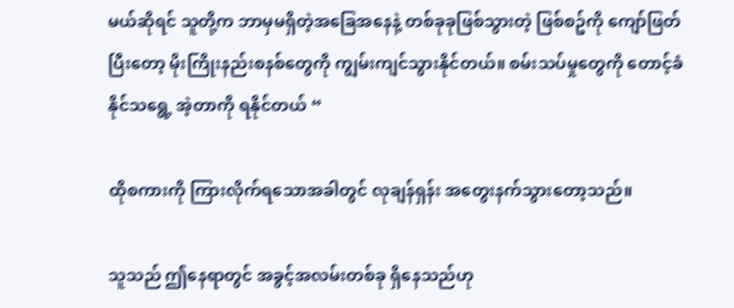မယ်ဆိုရင် သူတို့က ဘာမှမရှိတဲ့အခြေအနေနဲ့ တစ်ခုခုဖြစ်သွားတဲ့ ဖြစ်စဥ်ကို ကျော်ဖြတ်ပြီးတော့ မိုးကြိုးနည်းစနစ်တွေကို ကျွမ်းကျင်သွားနိုင်တယ်။ စမ်းသပ်မှုတွေကို တောင့်ခံနိုင်သရွေ့ အဲ့တာကို ရနိုင်တယ် “

ထိုစကားကို ကြားလိုက်ရသောအခါတွင် လုချန်ရှန်း အတွေးနက်သွားတော့သည်။

သူသည် ဤနေရာတွင် အခွင့်အလမ်းတစ်ခု ရှိနေသည်ဟု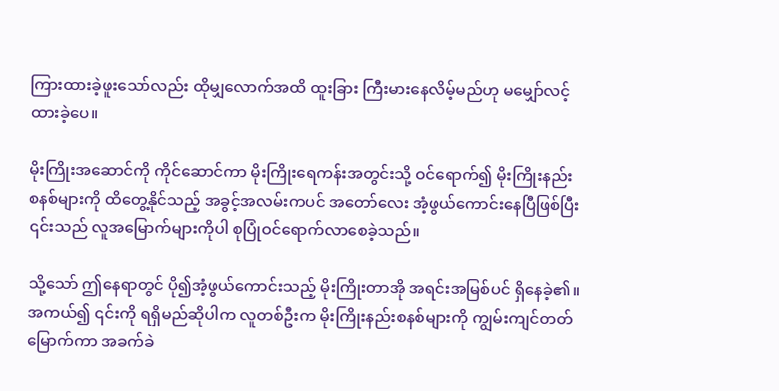ကြားထားခဲ့ဖူးသော်လည်း ထိုမျှလောက်အထိ ထူးခြား ကြီးမားနေလိမ့်မည်ဟု မမျှော်လင့်ထားခဲ့ပေ။

မိုးကြိုးအဆောင်ကို ကိုင်ဆောင်ကာ မိုးကြိုးရေကန်းအတွင်းသို့ ဝင်ရောက်၍ မိုးကြိုးနည်းစနစ်များကို ထိတွေ့နိုင်သည့် အခွင့်အလမ်းကပင် အတော်လေး အံ့ဖွယ်ကောင်းနေပြီဖြစ်ပြီး ၎င်းသည် လူအမြောက်များကိုပါ စုပြုံဝင်ရောက်လာစေခဲ့သည်။

သို့သော် ဤနေရာတွင် ပို၍အံ့ဖွယ်ကောင်းသည့် မိုးကြိုးတာအို အရင်းအမြစ်ပင် ရှိနေခဲ့၏။ အကယ်၍ ၎င်းကို ရရှိမည်ဆိုပါက လူတစ်ဦးက မိုးကြိုးနည်းစနစ်များကို ကျွမ်းကျင်တတ်မြောက်ကာ အခက်ခဲ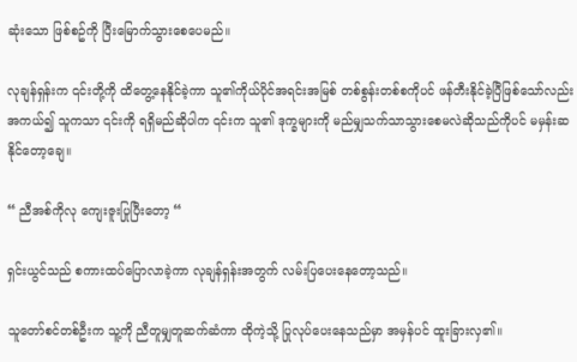ဆုံးသော ဖြစ်စဥ်ကို ပြီးမြောက်သွားစေပေမည်။

လုချန်ရှန်းက ၎င်းတို့ကို ထိတွေ့နေနိုင်ခဲ့ကာ သူ၏ကိုယ်ပိုင်အရင်းအမြစ် တစ်စွန်းတစ်စကိုပင် ဖန်တီးနိုင်ခဲ့ပြီဖြစ်သော်လည်း အကယ်၍ သူကသာ ၎င်းကို ရရှိမည်ဆိုပါက ၎င်းက သူ၏ ဒုက္ခများကို မည်မျှသက်သာသွားစေမလဲဆိုသည်ကိုပင် မမှန်းဆနိုင်တော့ချေ။

“ ညီအစ်ကိုလု ကျေးဇူးပြုပြီးတော့ “

ရှင်းယွင်သည် စကားထပ်ပြောလာခဲ့ကာ လုချန်ရှန်းအတွက် လမ်းပြပေးနေတော့သည်။

သူတော်စင်တစ်ဦးက သူ့ကို ညီတူမျှတူဆက်ဆံကာ ထိုကဲ့သို့ ပြုလုပ်ပေးနေသည်မှာ အမှန်ပင် ထူးခြားလှ၏။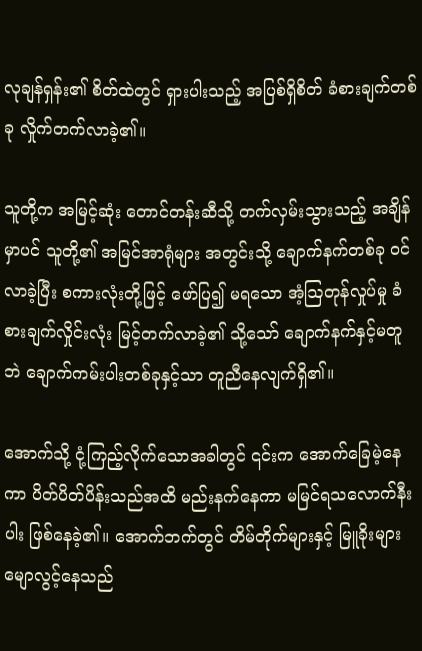လုချန်ရှန်း၏ စိတ်ထဲတွင် ရှားပါးသည့် အပြစ်ရှိစိတ် ခံစားချက်တစ်ခု လှိုက်တက်လာခဲ့၏။

သူတို့က အမြင့်ဆုံး တောင်တန်းဆီသို့ တက်လှမ်းသွားသည့် အချိန်မှာပင် သူတို့၏ အမြင်အာရုံများ အတွင်းသို့ ချောက်နက်တစ်ခု ဝင်လာခဲ့ပြီး စကားလုံးတို့ဖြင့် ဖော်ပြ၍ မရသော အံ့ဩတုန်လှုပ်မှု ခံစားချက်လှိုင်းလုံး မြင့်တက်လာခဲ့၏ သို့သော် ချောက်နက်နှင့်မတူဘဲ ချောက်ကမ်းပါးတစ်ခုနှင့်သာ တူညီနေလျက်ရှိ၏။

အောက်သို့ ငုံ့ကြည့်လိုက်သောအခါတွင် ၎င်းက အောက်ခြေမဲ့နေကာ ပိတ်ပိတ်ပိန်းသည်အထိ မည်းနက်နေကာ မမြင်ရသလောက်နီးပါး ဖြစ်နေခဲ့၏။ အောက်ဘက်တွင် တိမ်တိုက်များနှင့် မြူခိုးများ မျောလွင့်နေသည်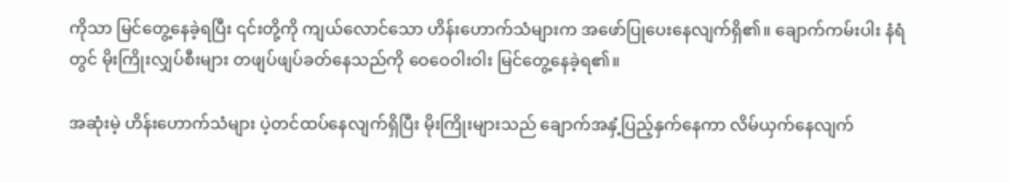ကိုသာ မြင်တွေ့နေခဲ့ရပြီး ၎င်းတို့ကို ကျယ်လောင်သော ဟိန်းဟောက်သံများက အဖော်ပြုပေးနေလျက်ရှိ၏။ ချောက်ကမ်းပါး နံရံတွင် မိုးကြိုးလျှပ်စီးများ တဖျပ်ဖျပ်ခတ်နေသည်ကို ဝေဝေဝါးဝါး မြင်တွေ့နေခဲ့ရ၏။

အဆုံးမဲ့ ဟိန်းဟောက်သံများ ပဲ့တင်ထပ်နေလျက်ရှိပြီး မိုးကြိုးများသည် ချောက်အနှံ့ပြည့်နှက်နေကာ လိမ်ယှက်နေလျက်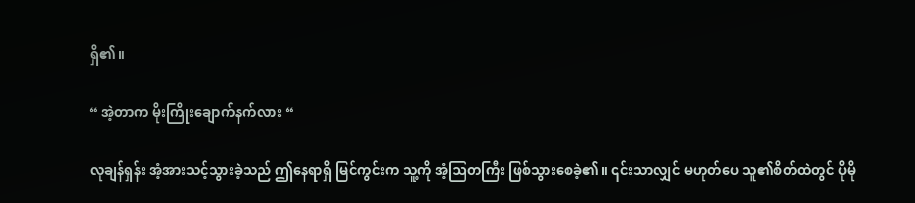ရှိ၏။

“ အဲ့တာက မိုးကြိုးချောက်နက်လား “

လုချန်ရှန်း အံ့အားသင့်သွားခဲ့သည် ဤနေရာရှိ မြင်ကွင်းက သူ့ကို အံ့ဩတကြီး ဖြစ်သွားစေခဲ့၏။ ၎င်းသာလျှင် မဟုတ်ပေ သူ၏စိတ်ထဲတွင် ပိုမို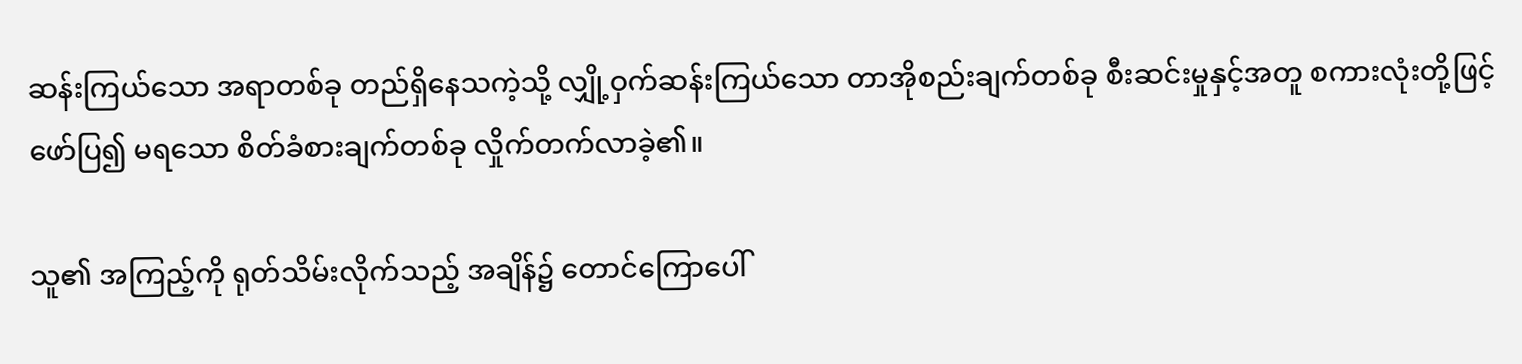ဆန်းကြယ်သော အရာတစ်ခု တည်ရှိနေသကဲ့သို့ လျှို့ဝှက်ဆန်းကြယ်သော တာအိုစည်းချက်တစ်ခု စီးဆင်းမှုနှင့်အတူ စကားလုံးတို့ဖြင့် ဖော်ပြ၍ မရသော စိတ်ခံစားချက်တစ်ခု လှိုက်တက်လာခဲ့၏။

သူ၏ အကြည့်ကို ရုတ်သိမ်းလိုက်သည့် အချိန်၌ တောင်ကြောပေါ်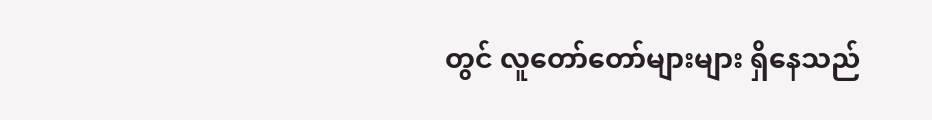တွင် လူတော်တော်များများ ရှိနေသည်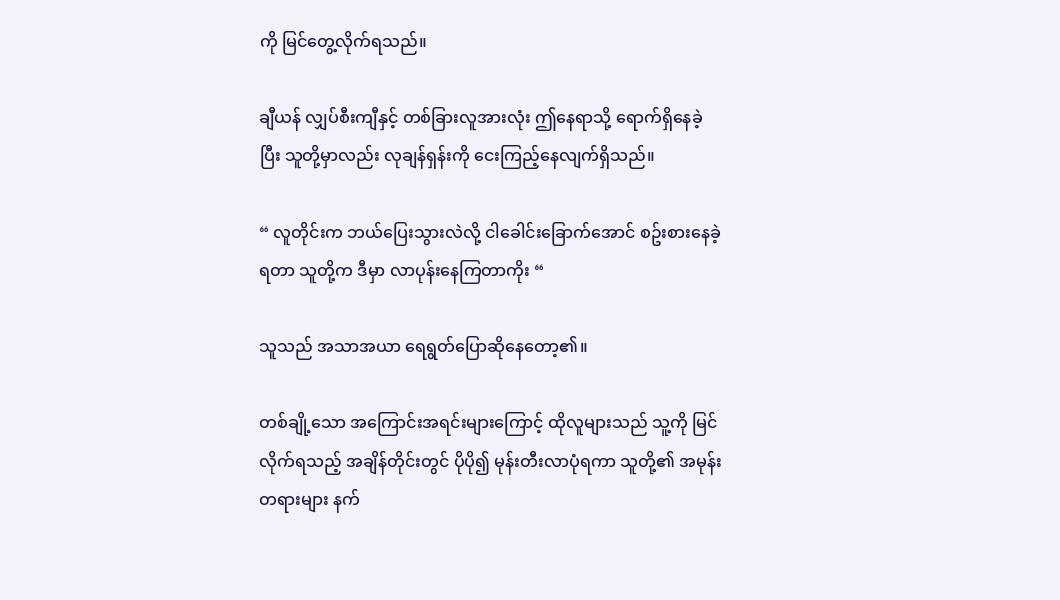ကို မြင်တွေ့လိုက်ရသည်။

ချီယန် လျှပ်စီးကျီနှင့် တစ်ခြားလူအားလုံး ဤနေရာသို့ ရောက်ရှိနေခဲ့ပြီး သူတို့မှာလည်း လုချန်ရှန်းကို ငေးကြည့်နေလျက်ရှိသည်။

“ လူတိုင်းက ဘယ်ပြေးသွားလဲလို့ ငါခေါင်းခြောက်အောင် စဥ်းစားနေခဲ့ရတာ သူတို့က ဒီမှာ လာပုန်းနေကြတာကိုး “

သူသည် အသာအယာ ရေရွတ်ပြောဆိုနေတော့၏။

တစ်ချို့သော အကြောင်းအရင်းများကြောင့် ထိုလူများသည် သူ့ကို မြင်လိုက်ရသည့် အချိန်တိုင်းတွင် ပိုပို၍ မုန်းတီးလာပုံရကာ သူတို့၏ အမုန်းတရားများ နက်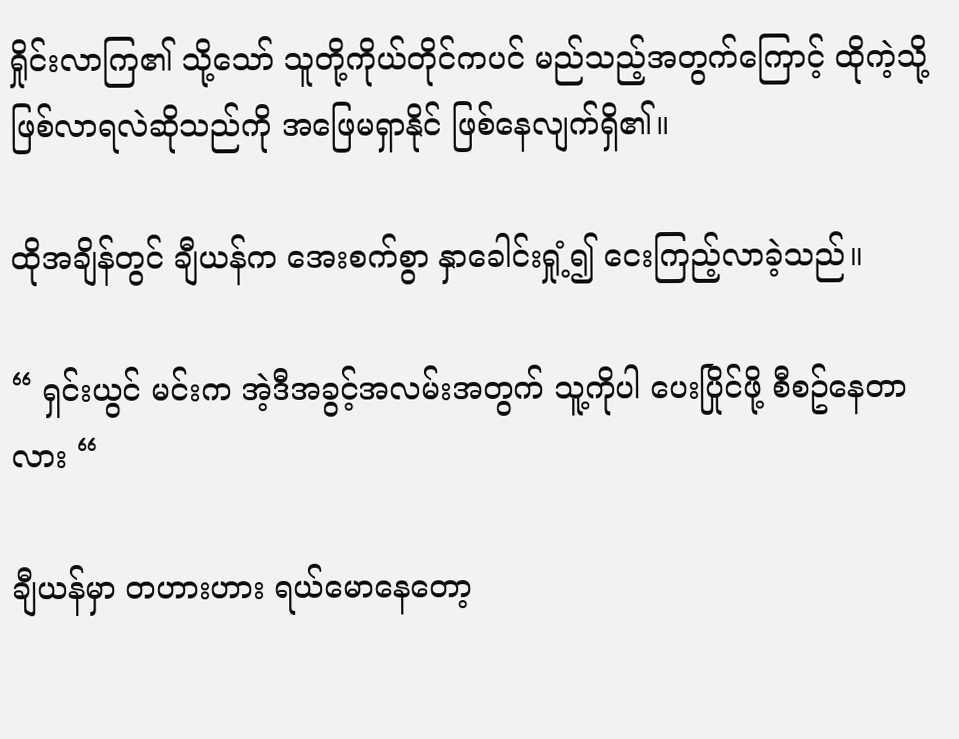ရှိုင်းလာကြ၏ သို့သော် သူတို့ကိုယ်တိုင်ကပင် မည်သည့်အတွက်ကြောင့် ထိုကဲ့သို့ ဖြစ်လာရလဲဆိုသည်ကို အဖြေမရှာနိုင် ဖြစ်နေလျက်ရှိ၏။

ထိုအချိန်တွင် ချီယန်က အေးစက်စွာ နှာခေါင်းရှုံ့၍ ငေးကြည့်လာခဲ့သည်။

“ ရှင်းယွင် မင်းက အဲ့ဒီအခွင့်အလမ်းအတွက် သူ့ကိုပါ ပေးပြိုင်ဖို့ စီစဥ်နေတာလား “

ချီယန်မှာ တဟားဟား ရယ်မောနေတော့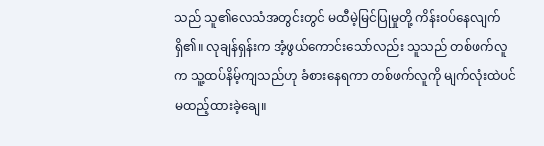သည် သူ၏လေသံအတွင်းတွင် မထီမဲ့မြင်ပြုမှုတို့ ကိန်းဝပ်နေလျက်ရှိ၏။ လုချန်ရှန်းက အံ့ဖွယ်ကောင်းသော်လည်း သူသည် တစ်ဖက်လူက သူ့ထပ်နိမ့်ကျသည်ဟု ခံစားနေရကာ တစ်ဖက်လူကို မျက်လုံးထဲပင် မထည့်ထားခဲ့ချေ။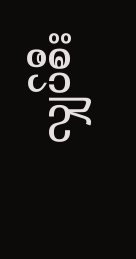လျှပ်စီး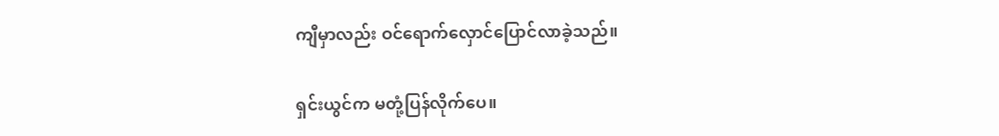ကျီမှာလည်း ဝင်ရောက်လှောင်ပြောင်လာခဲ့သည်။

ရှင်းယွင်က မတုံ့ပြန်လိုက်ပေ။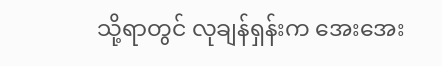သို့ရာတွင် လုချန်ရှန်းက အေးအေး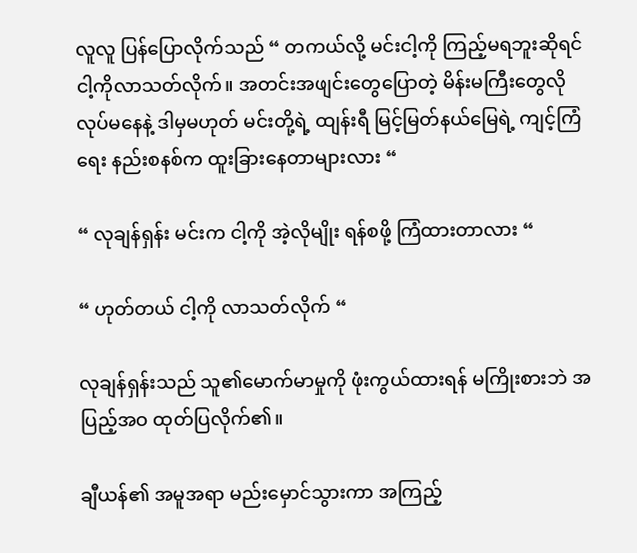လူလူ ပြန်ပြောလိုက်သည် “ တကယ်လို့ မင်းငါ့ကို ကြည့်မရဘူးဆိုရင် ငါ့ကိုလာသတ်လိုက်။ အတင်းအဖျင်းတွေပြောတဲ့ မိန်းမကြီးတွေလို လုပ်မနေနဲ့ ဒါမှမဟုတ် မင်းတို့ရဲ့ ထျန်းရီ မြင့်မြတ်နယ်မြေရဲ့ ကျင့်ကြံရေး နည်းစနစ်က ထူးခြားနေတာများလား “

“ လုချန်ရှန်း မင်းက ငါ့ကို အဲ့လိုမျိုး ရန်စဖို့ ကြံထားတာလား “

“ ဟုတ်တယ် ငါ့ကို လာသတ်လိုက် “

လုချန်ရှန်းသည် သူ၏မောက်မာမှုကို ဖုံးကွယ်ထားရန် မကြိုးစားဘဲ အပြည့်အဝ ထုတ်ပြလိုက်၏။

ချီယန်၏ အမူအရာ မည်းမှောင်သွားကာ အကြည့်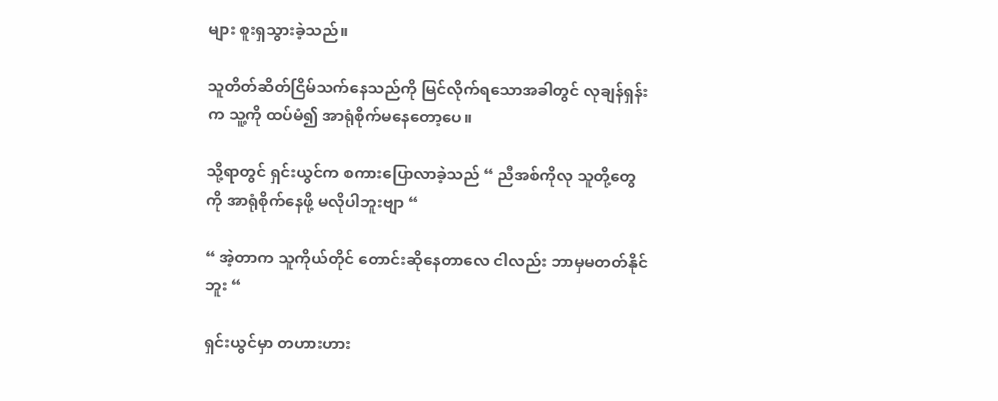များ စူးရှသွားခဲ့သည်။

သူတိတ်ဆိတ်ငြိမ်သက်နေသည်ကို မြင်လိုက်ရသောအခါတွင် လုချန်ရှန်းက သူ့ကို ထပ်မံ၍ အာရုံစိုက်မနေတော့ပေ။

သို့ရာတွင် ရှင်းယွင်က စကားပြောလာခဲ့သည် “ ညီအစ်ကိုလု သူတို့တွေကို အာရုံစိုက်နေဖို့ မလိုပါဘူးဗျာ “

“ အဲ့တာက သူကိုယ်တိုင် တောင်းဆိုနေတာလေ ငါလည်း ဘာမှမတတ်နိုင်ဘူး “

ရှင်းယွင်မှာ တဟားဟား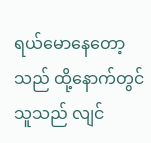ရယ်မောနေတော့သည် ထို့နောက်တွင် သူသည် လျင်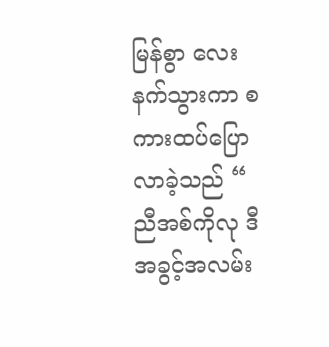မြန်စွာ လေးနက်သွားကာ စကားထပ်ပြောလာခဲ့သည် “ ညီအစ်ကိုလု ဒီအခွင့်အလမ်း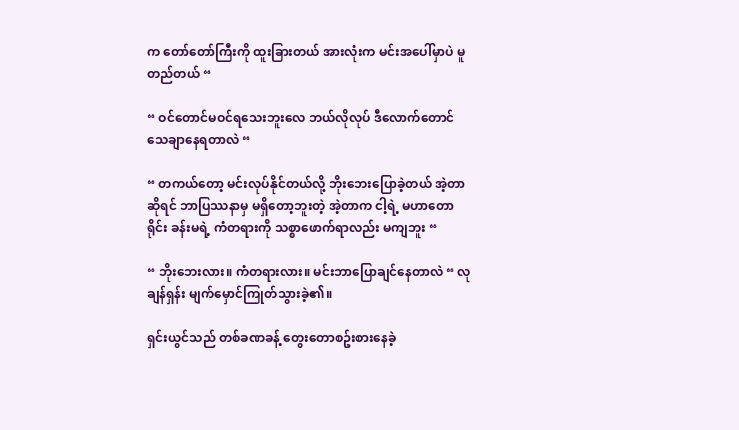က တော်တော်ကြီးကို ထူးခြားတယ် အားလုံးက မင်းအပေါ်မှာပဲ မူတည်တယ် “

“ ဝင်တောင်မဝင်ရသေးဘူးလေ ဘယ်လိုလုပ် ဒီလောက်တောင် သေချာနေရတာလဲ “

“ တကယ်တော့ မင်းလုပ်နိုင်တယ်လို့ ဘိုးဘေးပြောခဲ့တယ် အဲ့တာဆိုရင် ဘာပြဿနာမှ မရှိတော့ဘူးတဲ့ အဲ့တာက ငါ့ရဲ့ မဟာတောရိုင်း ခန်းမရဲ့ ကံတရားကို သစ္စာဖောက်ရာလည်း မကျဘူး “

“ ဘိုးဘေးလား။ ကံတရားလား။ မင်းဘာပြောချင်နေတာလဲ “ လုချန်ရှန်း မျက်မှောင်ကြုတ်သွားခဲ့၏။

ရှင်းယွင်သည် တစ်ခဏခန့် တွေးတောစဥ်းစားနေခဲ့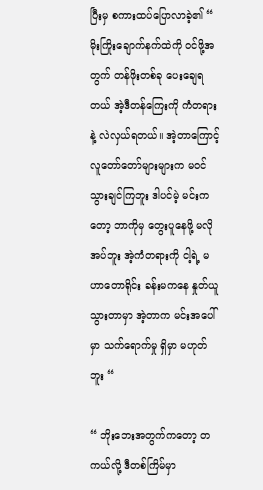ပြီးမှ စကားထပ်ပြောလာခဲ့၏ “ မိုးကြိုးချောက်နက်ထဲကို ဝင်ဖို့အတွက် တန်ဖိုးတစ်ခု ပေးချေရတယ် အဲ့ဒီတန်ကြေးကို ကံတရားနဲ့ လဲလှယ်ရတယ်။ အဲ့တာကြောင့် လူတော်တော်များများက မဝင်သွားချင်ကြဘူး ဒါပင်မဲ့ မင်းကတော့ ဘာကိုမှ တွေးပူနေဖို့ မလိုအပ်ဘူး အဲ့ကံတရားကို ငါ့ရဲ့ မဟာတောရိုင်း ခန်းမကနေ နှုတ်ယူသွားတာမှာ အဲ့တာက မင်းအပေါ်မှာ သက်ရောက်မှု ရှိမှာ မဟုတ်ဘူး “

“ ဘိုးဘေးအတွက်ကတော့ တကယ်လို့ ဒီတစ်ကြိမ်မှာ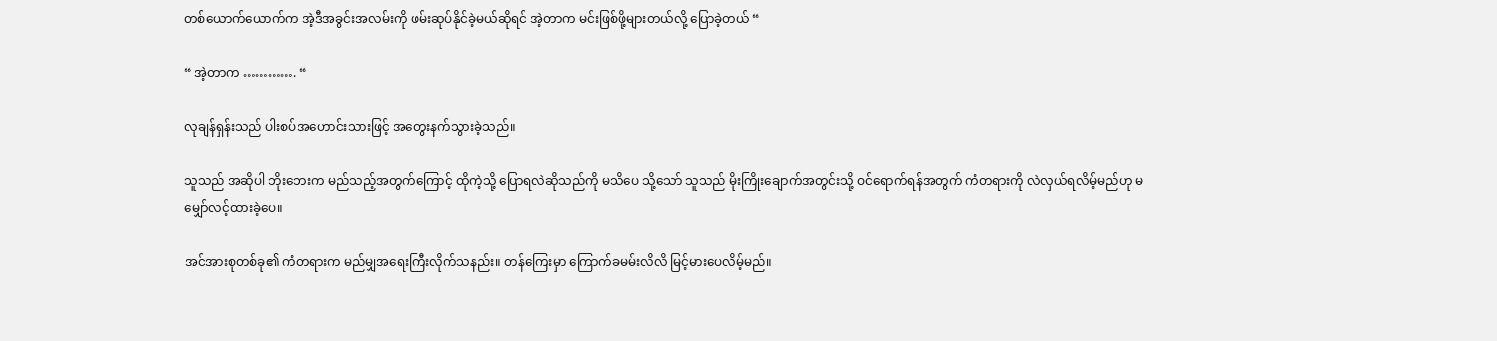တစ်ယောက်ယောက်က အဲ့ဒီအခွင်းအလမ်းကို ဖမ်းဆုပ်နိုင်ခဲ့မယ်ဆိုရင် အဲ့တာက မင်းဖြစ်ဖို့များတယ်လို့ ပြောခဲ့တယ် “

“ အဲ့တာက …………. “

လုချန်ရှန်းသည် ပါးစပ်အဟောင်းသားဖြင့် အတွေးနက်သွားခဲ့သည်။

သူသည် အဆိုပါ ဘိုးဘေးက မည်သည့်အတွက်ကြောင့် ထိုကဲ့သို့ ပြောရလဲဆိုသည်ကို မသိပေ သို့သော် သူသည် မိုးကြိုးချောက်အတွင်းသို့ ဝင်ရောက်ရန်အတွက် ကံတရားကို လဲလှယ်ရလိမ့်မည်ဟု မမျှော်လင့်ထားခဲ့ပေ။

အင်အားစုတစ်ခု၏ ကံတရားက မည်မျှအရေးကြီးလိုက်သနည်း။ တန်ကြေးမှာ ကြောက်ခမမ်းလိလိ မြင့်မားပေလိမ့်မည်။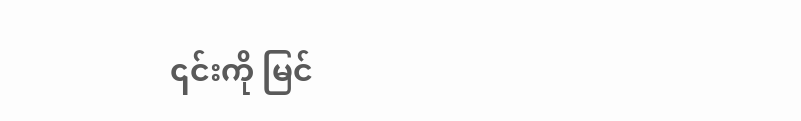၎င်းကို မြင်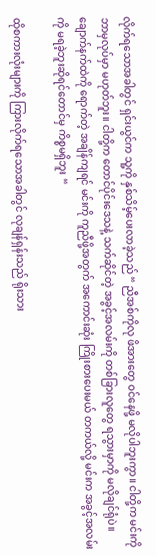လိုက်ရသောအခါတွင် ရှင်းယွင်က သူ့ကို နှစ်သိမ့်ပေးလာခဲ့သည် “ ညီအစ်ကိုလု ဖိအားတွေ ဝင်နေဖို့ မလိုပါဘူးကွာ။ ငါတို့က မင်းကို ဘာမှလုပ်မှာ မဟုတ်ဘူး။ ငါတို့က တောင်ပိုင်းဒေသနဲ့ သက်ဆိုင်တဲ့ အခွင့်အလမ်းကို တစ်ခြားလူတွေ ရသွားမှာကို မလိုချင်ရုံပဲ။ ချောက်နက်ထဲကို ရောက်တဲ့ အချိန်ကျရင် မင်းကို ကူညီဖို့အတွက် အကောင်းဆုံး ကြိုးစားပေးမယ် တကယ်လို့ မင်းက အခွင့်အလမ်းကို မရခဲ့ဘူးဆိုရင်တောင်မှ ကိစ္စမရှိဘူး “

ထိုစကားလုံးများကို ကြားလိုက်ရသောအခါတွင် လုချန်ရှန်းသည် ရိုးသား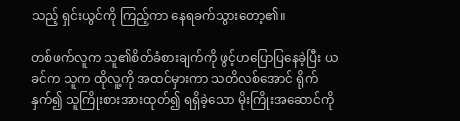သည့် ရှင်းယွင်ကို ကြည့်ကာ နေရခက်သွားတော့၏။

တစ်ဖက်လူက သူ၏စိတ်ခံစားချက်ကို ဖွင့်ဟပြောပြနေခဲ့ပြီး ယခင်က သူက ထိုလူ့ကို အထင်မှားကာ သတိလစ်အောင် ရိုက်နှက်၍ သူကြိုးစားအားထုတ်၍ ရရှိခဲ့သော မိုးကြိုးအဆောင်ကို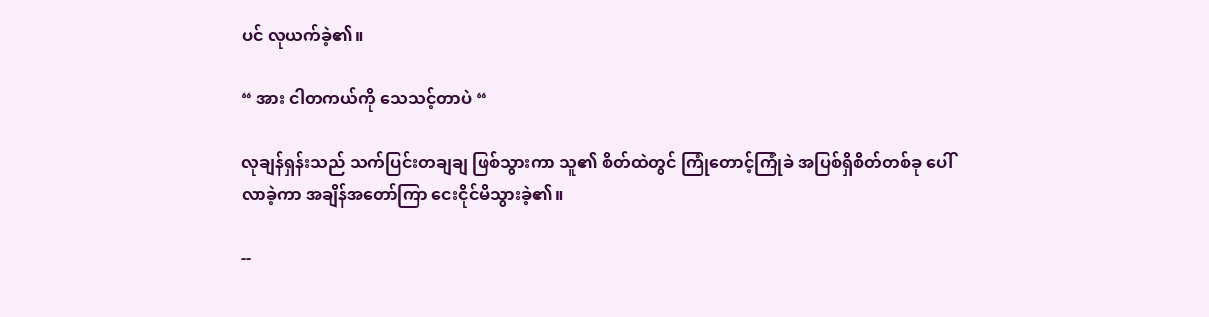ပင် လုယက်ခဲ့၏။

“ အား ငါတကယ်ကို သေသင့်တာပဲ “

လုချန်ရှန်းသည် သက်ပြင်းတချချ ဖြစ်သွားကာ သူ၏ စိတ်ထဲတွင် ကြုံတောင့်ကြုံခဲ အပြစ်ရှိစိတ်တစ်ခု ပေါ်လာခဲ့ကာ အချိန်အတော်ကြာ ငေးငိုင်မိသွားခဲ့၏။

--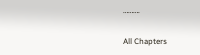……….

All Chapters